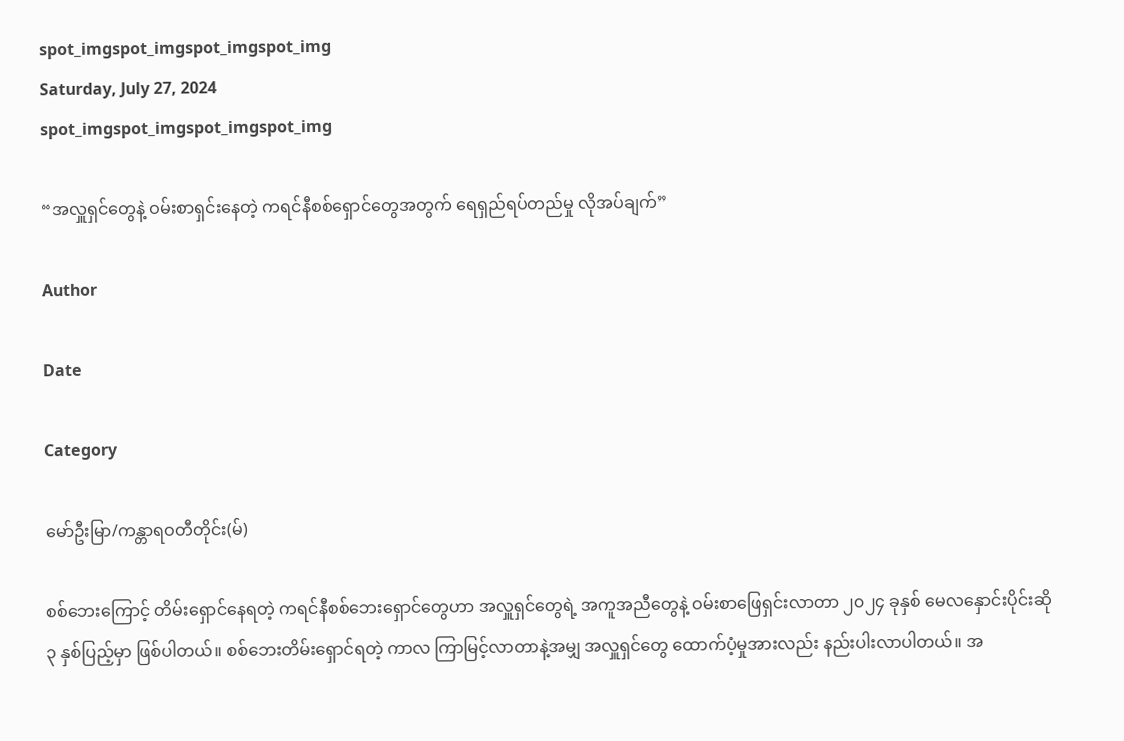spot_imgspot_imgspot_imgspot_img
Saturday, July 27, 2024
spot_imgspot_imgspot_imgspot_img

“အလှူရှင်တွေနဲ့ ဝမ်းစာရှင်းနေတဲ့ ကရင်နီစစ်ရှောင်တွေအတွက် ရေရှည်ရပ်တည်မှု လိုအပ်ချက်”

Author

Date

Category

မော်ဦးမြာ/ကန္တာရဝတီတိုင်း(မ်)

စစ်ဘေးကြောင့် တိမ်းရှောင်နေရတဲ့ ကရင်နီစစ်ဘေးရှောင်တွေဟာ အလှူရှင်တွေရဲ့ အကူအညီတွေနဲ့ ဝမ်းစာဖြေရှင်းလာတာ ၂၀၂၄ ခုနှစ် မေလနှောင်းပိုင်းဆို ၃ နှစ်ပြည့်မှာ ဖြစ်ပါတယ်။ စစ်ဘေးတိမ်းရှောင်ရတဲ့ ကာလ ကြာမြင့်လာတာနဲ့အမျှ အလှူရှင်တွေ ထောက်ပံ့မှုအားလည်း နည်းပါးလာပါတယ်။ အ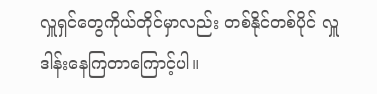လှူရှင်တွေကိုယ်တိုင်မှာလည်း တစ်နိုင်တစ်ပိုင် လှူဒါန်းနေကြတာကြောင့်ပါ။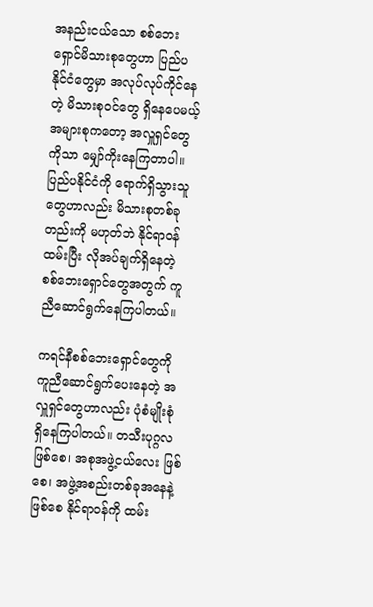အနည်းငယ်သော စစ်ဘေးရှောင်မိသားစုတွေဟာ ပြည်ပနိုင်ငံတွေမှာ အလုပ်လုပ်ကိုင်နေတဲ့ မိသားစုဝင်တွေ ရှိနေပေမယ့် အများစုကတော့ အလှူရှင်တွေကိုသာ မျှော်ကိုးနေကြတာပါ။ ပြည်ပနိုင်ငံကို ရောက်ရှိသွားသူတွေဟာလည်း မိသားစုတစ်ခုတည်းကို မဟုတ်ဘဲ နိုင်ရာဝန်ထမ်းပြီး လိုအပ်ချက်ရှိနေတဲ့ စစ်ဘေးရှောင်တွေအတွက် ကူညီဆောင်ရွက်နေကြပါတယ်။

ကရင်နီစစ်ဘေးရှောင်တွေကို ကူညီဆောင်ရွက်ပေးနေတဲ့ အလှူရှင်တွေဟာလည်း ပုံစံမျိုးစုံ ရှိနေကြပါတယ်။ တသီးပုဂ္ဂလ ဖြစ်စေ၊ အစုအဖွဲ့ငယ်လေး ဖြစ်စေ၊ အဖွဲ့အစည်းတစ်ခုအနေနဲ့ ဖြစ်စေ နိုင်ရာဝန်ကို ထမ်း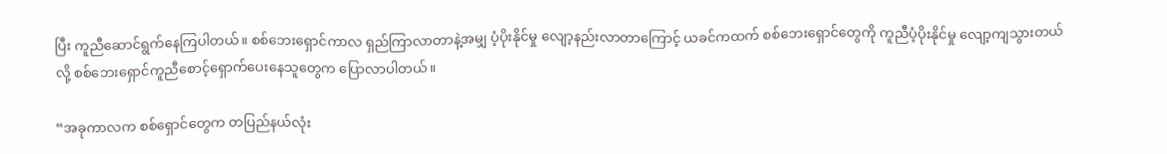ပြီး ကူညီဆောင်ရွက်နေကြပါတယ်။ စစ်ဘေးရှောင်ကာလ ရှည်ကြာလာတာနဲ့အမျှ ပံ့ပိုးနိုင်မှု လျော့နည်းလာတာကြောင့် ယခင်ကထက် စစ်ဘေးရှောင်တွေကို ကူညီပံ့ပိုးနိုင်မှု လျော့ကျသွားတယ်လို့ စစ်ဘေးရှောင်ကူညီစောင့်ရှောက်ပေးနေသူတွေက ပြောလာပါတယ်။

“အခုကာလက စစ်ရှောင်တွေက တပြည်နယ်လုံး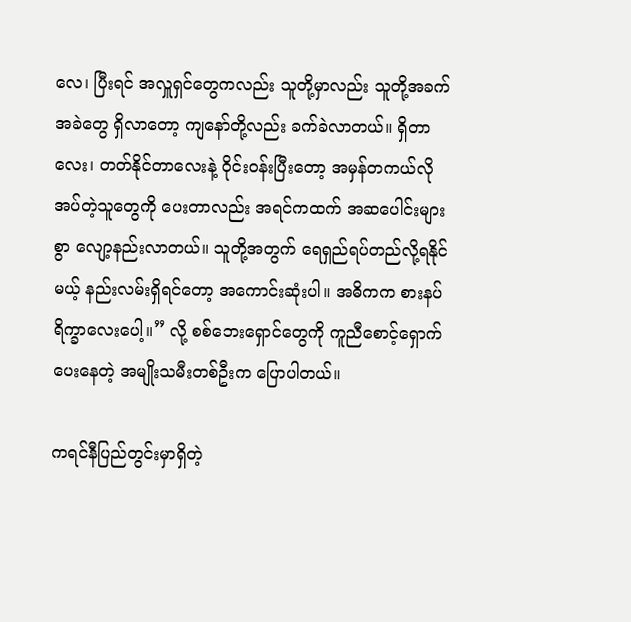လေ၊ ပြီးရင် အလှူရှင်တွေကလည်း သူတို့မှာလည်း သူတို့အခက်အခဲတွေ ရှိလာတော့ ကျနော်တို့လည်း ခက်ခဲလာတယ်။ ရှိတာလေး၊ တတ်နိုင်တာလေးနဲ့ ဝိုင်းဝန်းပြီးတော့ အမှန်တကယ်လိုအပ်တဲ့သူတွေကို ပေးတာလည်း အရင်ကထက် အဆပေါင်းများစွာ လျော့နည်းလာတယ်။ သူတို့အတွက် ရေရှည်ရပ်တည်လို့ရနိုင်မယ့် နည်းလမ်းရှိရင်တော့ အကောင်းဆုံးပါ။ အဓိကက စားနပ်ရိက္ခာလေးပေါ့။” လို့ စစ်ဘေးရှောင်တွေကို ကူညီစောင့်ရှောက်ပေးနေတဲ့ အမျိုးသမီးတစ်ဦးက ပြောပါတယ်။

ကရင်နီပြည်တွင်းမှာရှိတဲ့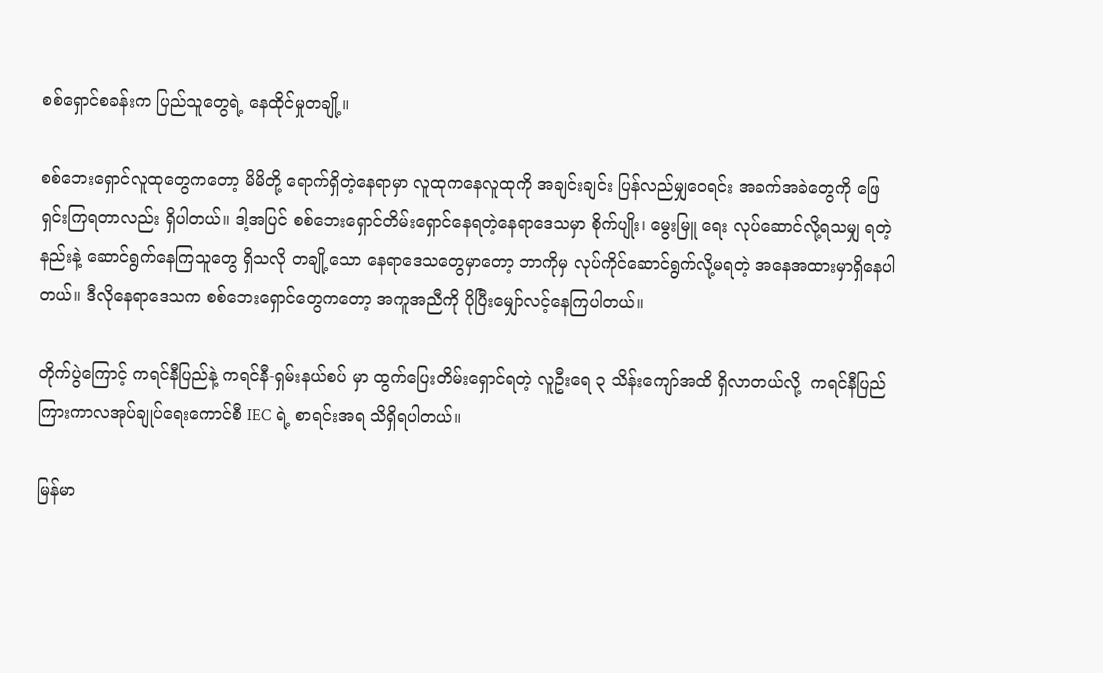စစ်ရှောင်စခန်းက ပြည်သူတွေရဲ့ နေထိုင်မှုတချို့။

စစ်ဘေးရှောင်လူထုတွေကတော့ မိမိတို့ ရောက်ရှိတဲ့နေရာမှာ လူထုကနေလူထုကို အချင်းချင်း ပြန်လည်မျှဝေရင်း အခက်အခဲတွေကို ဖြေရှင်းကြရတာလည်း ရှိပါတယ်။ ဒါ့အပြင် စစ်ဘေးရှောင်တိမ်းရှောင်နေရတဲ့နေရာဒေသမှာ စိုက်ပျိုး၊ မွေးမြူ ရေး လုပ်ဆောင်လို့ရသမျှ ရတဲ့နည်းနဲ့ ဆောင်ရွက်နေကြသူတွေ ရှိသလို တချို့သော နေရာဒေသတွေမှာတော့ ဘာကိုမှ လုပ်ကိုင်ဆောင်ရွက်လို့မရတဲ့ အနေအထားမှာရှိနေပါတယ်။ ဒီလိုနေရာဒေသက စစ်ဘေးရှောင်တွေကတော့ အကူအညီကို ပိုပြီးမျှော်လင့်နေကြပါတယ်။

တိုက်ပွဲကြောင့် ကရင်နီပြည်နဲ့ ကရင်နီ-ရှမ်းနယ်စပ် မှာ ထွက်ပြေးတိမ်းရှောင်ရတဲ့ လူဦးရေ ၃ သိန်းကျော်အထိ ရှိလာတယ်လို့  ကရင်နီပြည်ကြားကာလအုပ်ချုပ်ရေးကောင်စီ IEC ရဲ့ စာရင်းအရ သိရှိရပါတယ်။

မြန်မာ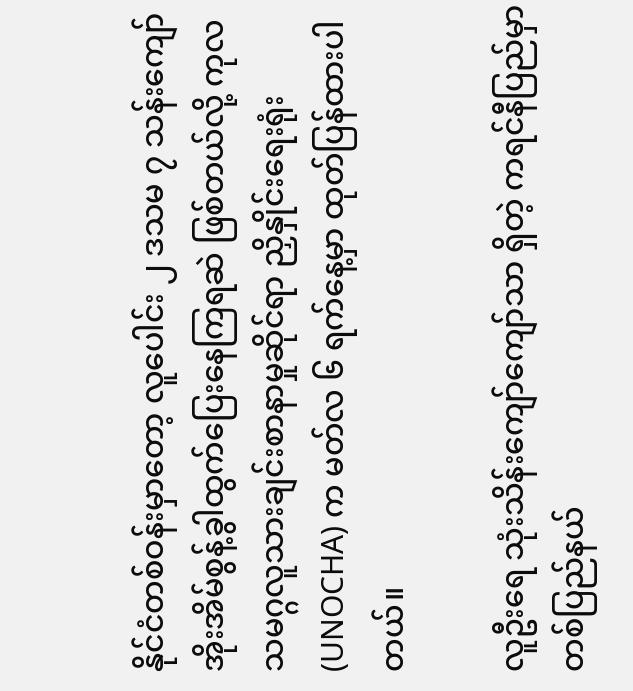နိုင်ငံတစ်ဝန်းမှာတော့ လူပေါင်း ၂ ဒသမ ၇ သန်းကျော် အိုးအိမ်စွန့်ခွါထွက်ပြေးနေကြရဆဲ ဖြစ်တယ်လို့ ကုလသမဂ္ဂလူသားချင်းစာနာမှုဆိုင်ရာ ညှိနှိုင်း‌ရေးရုံး (UNOCHA) က မတ်လ ၆ ရက်နေ့မှာ ထုတ်ပြန်ထားပါတယ်။

လူဦးရေ သုံးသိန်းကျော်ကျော်သာ ရှိတဲ့ ကရင်နီပြည်မှာ တစ်ပြည်နယ်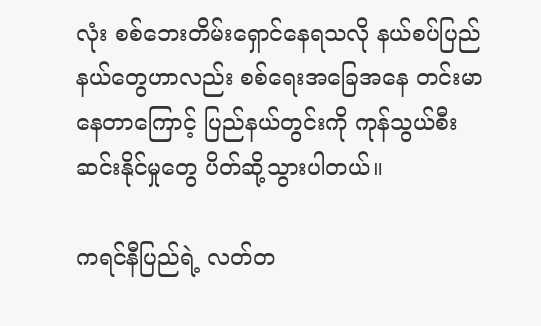လုံး စစ်ဘေးတိမ်းရှောင်နေရသလို နယ်စပ်ပြည်နယ်တွေဟာလည်း စစ်ရေးအခြေအနေ တင်းမာနေတာကြောင့် ပြည်နယ်တွင်းကို ကုန်သွယ်စီးဆင်းနိုင်မှုတွေ ပိတ်ဆို့သွားပါတယ်။

ကရင်နီပြည်ရဲ့ လတ်တ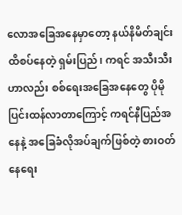လောအခြေအနေမှာတော့ နယ်နိမိတ်ချင်း ထိစပ်နေတဲ့ ရှမ်းပြည်၊ ကရင် အသီးသီးဟာလည်း စစ်ရေးအခြေအနေတွေ ပိုမိုပြင်းထန်လာတာကြောင့် ကရင်နီပြည်အနေနဲ့ အခြေခံလိုအပ်ချက်ဖြစ်တဲ့ စားဝတ်နေရေး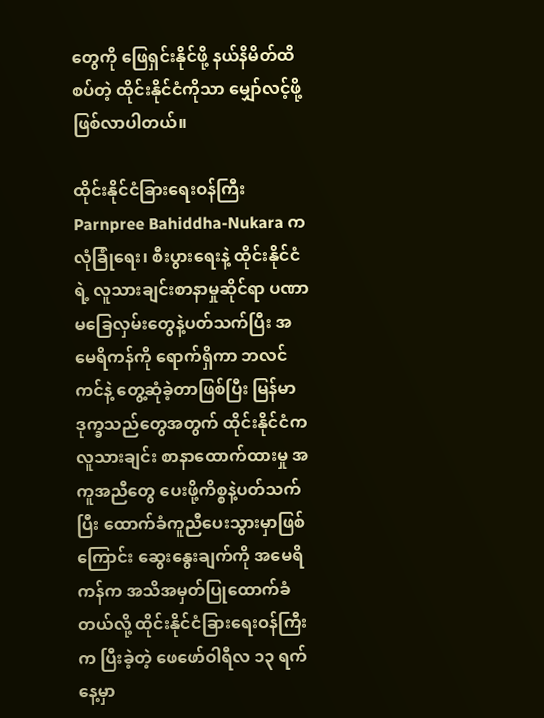တွေကို ဖြေရှင်းနိုင်ဖို့ နယ်နိမိတ်ထိစပ်တဲ့ ထိုင်းနိုင်ငံကိုသာ မျှော်လင့်ဖို့ ဖြစ်လာပါတယ်။

ထိုင်းနိုင်ငံခြားရေးဝန်ကြီး Parnpree Bahiddha-Nukara က  လုံခြုံရေး၊ စီးပွားရေးနဲ့ ထိုင်းနိုင်ငံရဲ့ လူသားချင်းစာနာမှုဆိုင်ရာ ပဏာမခြေလှမ်းတွေနဲ့ပတ်သက်ပြီး အမေရိကန်ကို ရောက်ရှိကာ ဘလင်ကင်နဲ့ တွေ့ဆုံခဲ့တာဖြစ်ပြီး မြန်မာဒုက္ခသည်တွေအတွက် ထိုင်းနိုင်ငံက လူသားချင်း စာနာထောက်ထားမှု အကူအညီတွေ ပေးဖို့ကိစ္စနဲ့ပတ်သက်ပြီး ထောက်ခံကူညီပေးသွားမှာဖြစ်ကြောင်း ဆွေးနွေးချက်ကို အမေရိကန်က အသိအမှတ်ပြုထောက်ခံတယ်လို့ ထိုင်းနိုင်ငံခြားရေးဝန်ကြီးက ပြီးခဲ့တဲ့ ဖေဖော်ဝါရီလ ၁၃ ရက်နေ့မှာ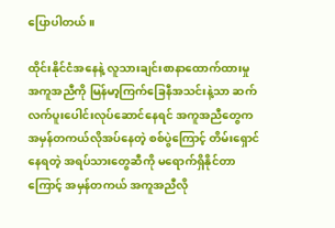ပြောပါတယ်။

ထိုင်းနိုင်ငံအနေနဲ့ လူသားချင်းစာနာထောက်ထားမှု အကူအညီကို မြန်မာ့ကြက်ခြေနီအသင်းနဲ့သာ ဆက်လက်ပူးပေါင်းလုပ်ဆောင်နေရင် အကူအညီတွေက အမှန်တကယ်လိုအပ်နေတဲ့ စစ်ပွဲကြောင့် တိမ်းရှောင်နေရတဲ့ အရပ်သားတွေဆီကို မရောက်ရှိနိုင်တာကြောင့် အမှန်တကယ် အကူအညီလို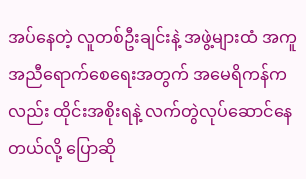အပ်နေတဲ့ လူတစ်ဦးချင်းနဲ့ အဖွဲ့များထံ အကူအညီရောက်စေရေးအတွက် အမေရိကန်ကလည်း ထိုင်းအစိုးရနဲ့ လက်တွဲလုပ်ဆောင်နေတယ်လို့ ပြောဆို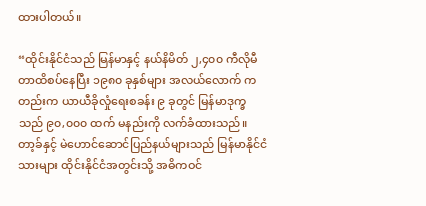ထားပါတယ်။

“ထိုင်းနိုင်ငံသည် မြန်မာနှင့် နယ်နိမိတ် ၂,၄၀၀ ကီလိုမီတာထိစပ်နေပြီး ၁၉၈၀ ခုနှစ်များ အလယ်လောက် ကတည်းက ယာယီခိုလှုံရေးစခန်း ၉ ခုတွင် မြန်မာဒုက္ခသည် ၉၀,၀၀၀ ထက် မနည်းကို လက်ခံထားသည်။ တာ့ခ်နှင့် မဲဟောင်ဆောင်ပြည်နယ်များသည် မြန်မာနိုင်ငံသားများ ထိုင်းနိုင်ငံအတွင်းသို့ အဓိကဝင်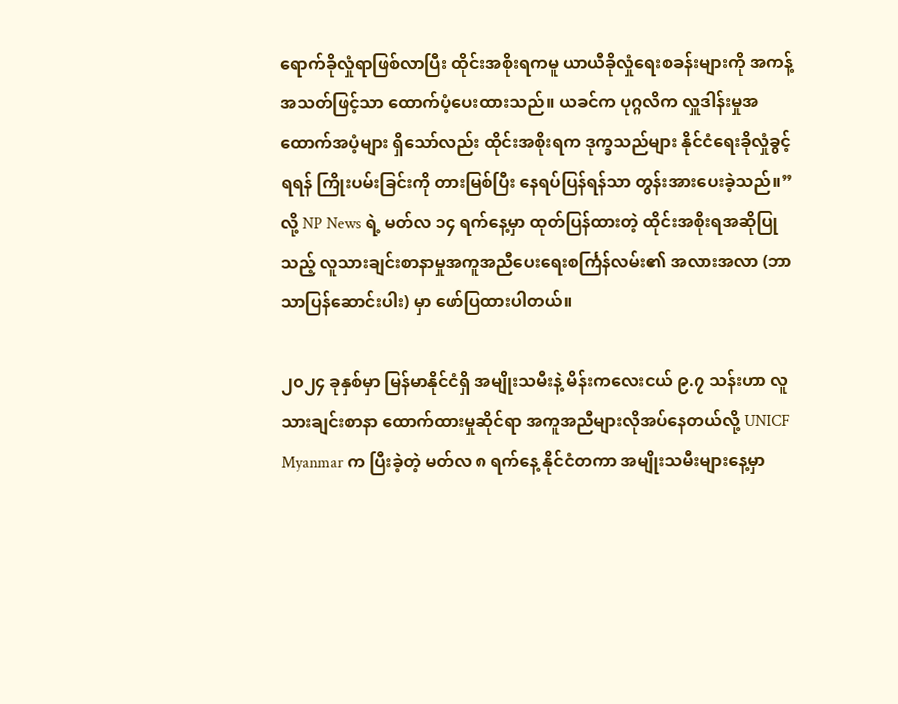ရောက်ခိုလှုံရာဖြစ်လာပြီး ထိုင်းအစိုးရကမူ ယာယီခိုလှုံရေးစခန်းများကို အကန့်အသတ်ဖြင့်သာ ထောက်ပံ့ပေးထားသည်။ ယခင်က ပုဂ္ဂလိက လှူဒါန်းမှုအထောက်အပံ့များ ရှိသော်လည်း ထိုင်းအစိုးရက ဒုက္ခသည်များ နိုင်ငံရေးခိုလှုံခွင့်ရရန် ကြိုးပမ်းခြင်းကို တားမြစ်ပြီး နေရပ်ပြန်ရန်သာ တွန်းအားပေးခဲ့သည်။” လို့ NP News ရဲ့ မတ်လ ၁၄ ရက်နေ့မှာ ထုတ်ပြန်ထားတဲ့ ထိုင်းအစိုးရအဆိုပြုသည့် လူသားချင်းစာနာမှုအကူအညီပေးရေးစင်္ကြန်လမ်း၏ အလားအလာ (ဘာသာပြန်ဆောင်းပါး) မှာ ဖော်ပြထားပါတယ်။

၂၀၂၄ ခုနှစ်မှာ မြန်မာနိုင်ငံရှိ အမျိုးသမီးနဲ့ မိန်းကလေးငယ် ၉.၇ သန်းဟာ လူသားချင်းစာနာ ထောက်ထားမှုဆိုင်ရာ အကူအညီများလိုအပ်နေတယ်လို့ UNICF Myanmar က ပြီးခဲ့တဲ့ မတ်လ ၈ ရက်နေ့ နိုင်ငံတကာ အမျိုးသမီးများနေ့မှာ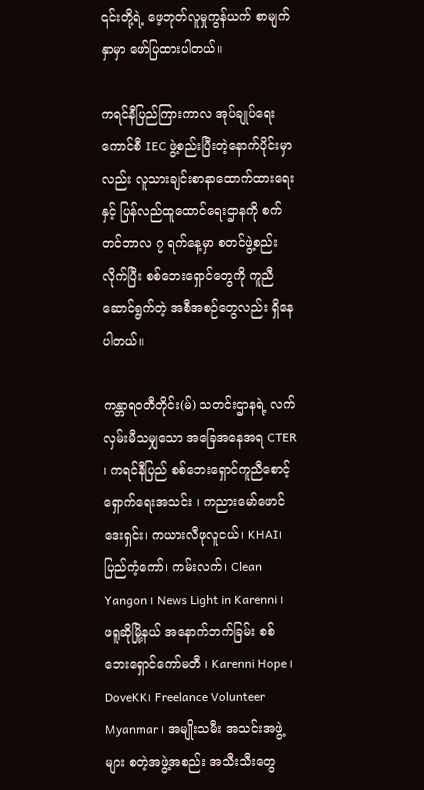၎င်းတို့ရဲ့ ဖေ့ဘုတ်လူမှုကွန်ယက် စာမျက်နှာမှာ ဖော်ပြထားပါတယ်။

ကရင်နီပြည်ကြားကာလ အုပ်ချုပ်ရေးကောင်စီ IEC ဖွဲ့စည်းပြီးတဲ့နောက်ပိုင်းမှာလည်း လူသားချင်းစာနာထောက်ထားရေးနှင့် ပြန်လည်ထူထောင်ရေးဌာနကို စက်တင်ဘာလ ၇ ရက်နေ့မှာ စတင်ဖွဲ့စည်းလိုက်ပြီး စစ်ဘေးရှောင်တွေကို ကူညီဆောင်ရွက်တဲ့ အစီအစဉ်တွေလည်း ရှိနေပါတယ်။

ကန္တာရဝတီတိုင်း(မ်) သတင်းဌာနရဲ့ လက်လှမ်းမီသမျှသော အခြေအနေအရ CTER ၊ ကရင်နီပြည် စစ်ဘေးရှောင်ကူညီစောင့်ရှောက်ရေးအသင်း ၊ ကညားမော်ဖောင်ဒေးရှင်း၊ ကယားလီဖုလူငယ်၊ KHAI၊ ပြည်ကံ့ကော်၊ ကမ်းလက်၊ Clean Yangon ၊ News Light in Karenni ၊ ဖရူဆိုမြို့နယ် အနောက်ဘက်ခြမ်း စစ်ဘေးရှောင်ကော်မတီ ၊ Karenni Hope ၊ DoveKK၊ Freelance Volunteer Myanmar ၊ အမျိုးသမီး အသင်းအဖွဲ့များ စတဲ့အဖွဲ့အစည်း အသီးသီးတွေ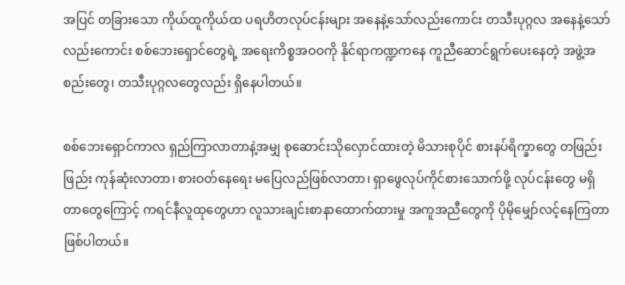အပြင် တခြားသော ကိုယ်ထူကိုယ်ထ ပရဟိတလုပ်ငန်းများ အနေနဲ့သော်လည်းကောင်း တသီးပုဂ္ဂလ အနေနဲ့သော်လည်းကောင်း စစ်ဘေးရှောင်တွေရဲ့ အရေးကိစ္စအဝဝကို နိုင်ရာကဏ္ဍကနေ ကူညီဆောင်ရွက်ပေးနေတဲ့ အဖွဲ့အစည်းတွေ၊ တသီးပုဂ္ဂလတွေလည်း ရှိနေပါတယ်။

စစ်ဘေးရှောင်ကာလ ရှည်ကြာလာတာနဲ့အမျှ စုဆောင်းသိုလှောင်ထားတဲ့ မိသားစုပိုင် စားနပ်ရိက္ခာတွေ တဖြည်းဖြည်း ကုန်ဆုံးလာတာ၊ စားဝတ်နေရေး မပြေလည်ဖြစ်လာတာ၊ ရှာဖွေလုပ်ကိုင်စားသောက်ဖို့ လုပ်ငန်းတွေ မရှိတာတွေကြောင့် ကရင်နီလူထုတွေဟာ လူသားချင်းစာနာထောက်ထားမှု အကူအညီတွေကို ပိုမိုမျှော်လင့်နေကြတာ ဖြစ်ပါတယ်။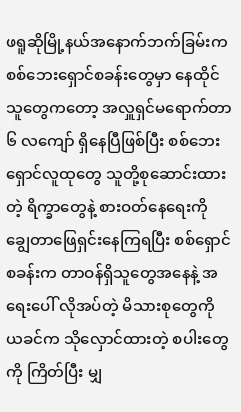ဖရူဆိုမြို့နယ်အနောက်ဘက်ခြမ်းက စစ်ဘေးရှောင်စခန်းတွေမှာ နေထိုင်သူတွေကတော့ အလှူရှင်မရောက်တာ ၆ လကျော် ရှိနေပြီဖြစ်ပြီး စစ်ဘေးရှောင်လူထုတွေ သူတို့စုဆောင်းထားတဲ့ ရိက္ခာတွေနဲ့ စားဝတ်နေရေးကို ချွေတာဖြေရှင်းနေကြရပြီး စစ်ရှောင်စခန်းက တာဝန်ရှိသူတွေအနေနဲ့ အရေးပေါ် လိုအပ်တဲ့ မိသားစုတွေကို ယခင်က သိုလှောင်ထားတဲ့ စပါးတွေကို ကြိတ်ပြီး မျှ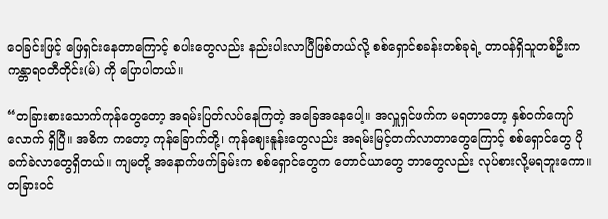ဝေခြင်းဖြင့် ဖြေရှင်းနေတာကြောင့် စပါးတွေလည်း နည်းပါးလာပြီဖြစ်တယ်လို့ စစ်ရှောင်စခန်းတစ်ခုရဲ့ တာဝန်ရှိသူတစ်ဦးက ကန္တာရဝတီတိုင်း(မ်) ကို ပြောပါတယ်။

“တခြားစားသောက်ကုန်တွေတော့ အရမ်းပြတ်လပ်နေကြတဲ့ အခြေအနေပေါ့။ အလှူရှင်ဖက်က မရတာတော့ နှစ်ဝက်ကျော်လောက် ရှိပြီ။ အဓိက ကတော့ ကုန်ခြောက်တို့၊ ကုန်ဈေးနူန်းတွေလည်း အရမ်းမြင့်တက်လာတာတွေကြောင့် စစ်ရှောင်တွေ ပိုခက်ခဲလာတွေရှိတယ်။ ကျမတို့ အနောက်ဖက်ခြမ်းက စစ်ရှောင်တွေက တောင်ယာတွေ ဘာတွေလည်း လုပ်စားလို့မရဘူးကော။ တခြားဝင်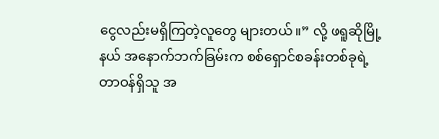ငွေလည်းမရှိကြတဲ့လူတွေ များတယ်။” လို့ ဖရူဆိုမြို့နယ် အနောက်ဘက်ခြမ်းက စစ်ရှောင်စခန်းတစ်ခုရဲ့ တာဝန်ရှိသူ အ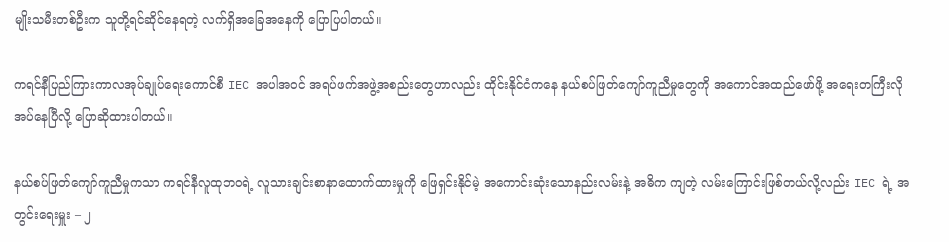မျိုးသမီးတစ်ဦးက သူတို့ရင်ဆိုင်နေရတဲ့ လက်ရှိအခြေအနေကို ပြောပြပါတယ်။

ကရင်နီပြည်ကြားကာလအုပ်ချုပ်ရေးကောင်စီ IEC အပါအဝင် အရပ်ဖက်အဖွဲ့အစည်းတွေဟာလည်း ထိုင်းနိုင်ငံကနေ နယ်စပ်ဖြတ်ကျော်ကူညီမှုတွေကို အကောင်အထည်ဖော်ဖို့ အရေးတကြီးလိုအပ်နေပြီလို့ ပြောဆိုထားပါတယ်။

နယ်စပ်ဖြတ်ကျော်ကူညီမှုကသာ ကရင်နီလူထုဘဝရဲ့ လူသားချင်းစာနာထောက်ထားမှုကို ဖြေရှင်းနိုင်မဲ့ အကောင်းဆုံးသောနည်းလမ်းနဲ့ အဓိက ကျတဲ့ လမ်းကြောင်းဖြစ်တယ်လို့လည်း IEC ရဲ့ အတွင်းရေးမှူး – ၂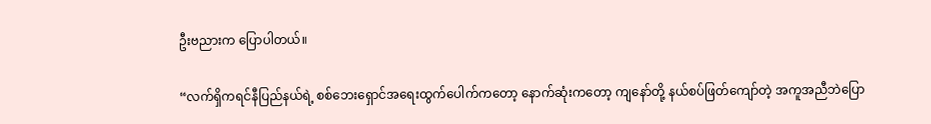ဦးဗညားက ပြောပါတယ်။

“လက်ရှိကရင်နီပြည်နယ်ရဲ့ စစ်ဘေးရှောင်အရေးထွက်ပေါက်ကတော့ နောက်ဆုံးကတော့ ကျနော်တို့ နယ်စပ်ဖြတ်ကျော်တဲ့ အကူအညီဘဲပြော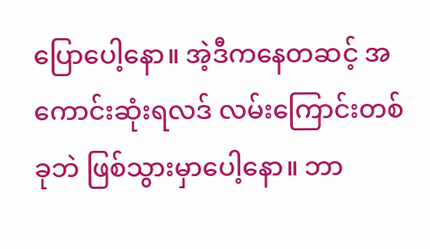ပြောပေါ့နော။ အဲ့ဒီကနေတဆင့် အကောင်းဆုံးရလဒ် လမ်းကြောင်းတစ်ခုဘဲ ဖြစ်သွားမှာပေါ့နော။ ဘာ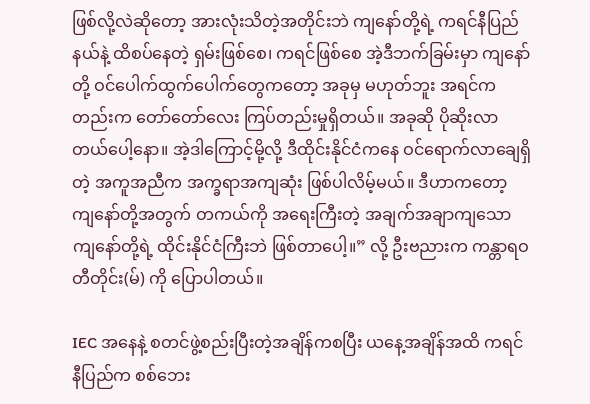ဖြစ်လို့လဲဆိုတော့ အားလုံးသိတဲ့အတိုင်းဘဲ ကျနော်တို့ရဲ့ ကရင်နီပြည်နယ်နဲ့ ထိစပ်နေတဲ့ ရှမ်းဖြစ်စေ၊ ကရင်ဖြစ်စေ အဲ့ဒီဘက်ခြမ်းမှာ ကျနော်တို့ ဝင်ပေါက်ထွက်ပေါက်တွေကတော့ အခုမှ မဟုတ်ဘူး အရင်ကတည်းက တော်တော်လေး ကြပ်တည်းမှုရှိတယ်။ အခုဆို ပိုဆိုးလာတယ်ပေါ့နော။ အဲ့ဒါကြောင့်မို့လို့ ဒီထိုင်းနိုင်ငံကနေ ဝင်ရောက်လာချေရှိတဲ့ အကူအညီက အက္ခရာအကျဆုံး ဖြစ်ပါလိမ့်မယ်။ ဒီဟာကတော့ ကျနော်တို့အတွက် တကယ်ကို အရေးကြီးတဲ့ အချက်အချာကျသော ကျနော်တို့ရဲ့ ထိုင်းနိုင်ငံကြီးဘဲ ဖြစ်တာပေါ့။” လို့ ဦးဗညားက ကန္တာရဝတီတိုင်း(မ်) ကို ပြောပါတယ်။

IEC အနေနဲ့ စတင်ဖွဲ့စည်းပြီးတဲ့အချိန်ကစပြီး ယနေ့အချိန်အထိ ကရင်နီပြည်က စစ်ဘေး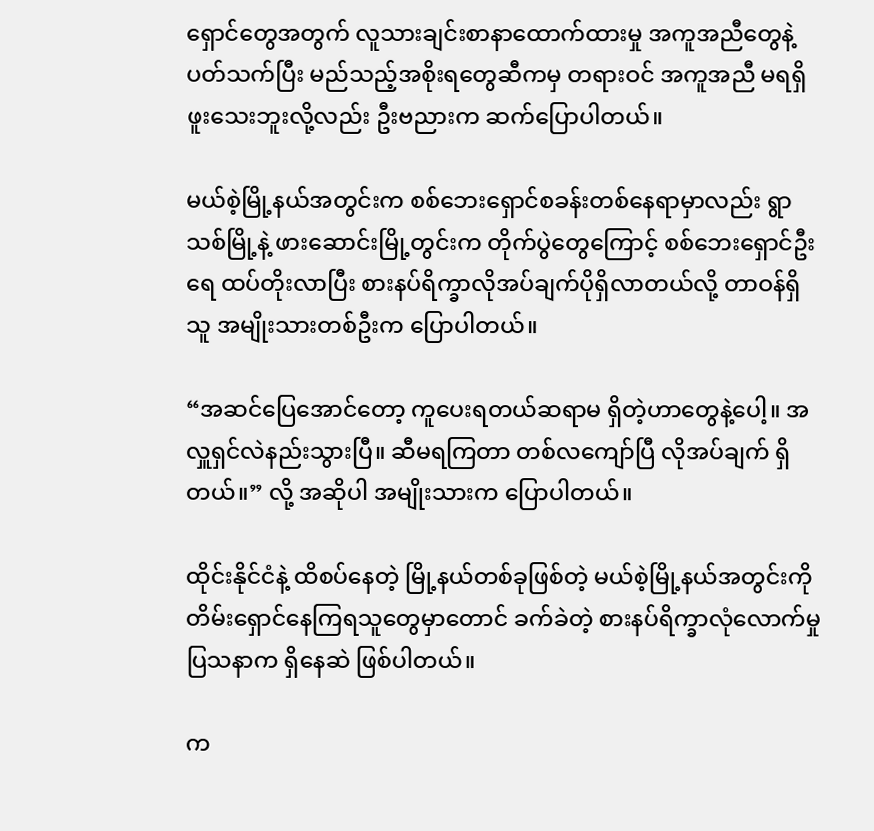ရှောင်တွေအတွက် လူသားချင်းစာနာထောက်ထားမှု အကူအညီတွေနဲ့ ပတ်သက်ပြီး မည်သည့်အစိုးရတွေဆီကမှ တရားဝင် အကူအညီ မရရှိဖူးသေးဘူးလို့လည်း ဦးဗညားက ဆက်ပြောပါတယ်။

မယ်စဲ့မြို့နယ်အတွင်းက စစ်ဘေးရှောင်စခန်းတစ်နေရာမှာလည်း ရွာသစ်မြို့နဲ့ ဖားဆောင်းမြို့တွင်းက တိုက်ပွဲတွေကြောင့် စစ်ဘေးရှောင်ဦးရေ ထပ်တိုးလာပြီး စားနပ်ရိက္ခာလိုအပ်ချက်ပိုရှိလာတယ်လို့ တာဝန်ရှိသူ အမျိုးသားတစ်ဦးက ပြောပါတယ်။

“အဆင်ပြေအောင်တော့ ကူပေးရတယ်ဆရာမ ရှိတဲ့ဟာတွေနဲ့ပေါ့။ အလှူရှင်လဲနည်းသွားပြီ။ ဆီမရကြတာ တစ်လကျော်ပြီ လိုအပ်ချက် ရှိတယ်။” လို့ အဆိုပါ အမျိုးသားက ပြောပါတယ်။

ထိုင်းနိုင်ငံနဲ့ ထိစပ်နေတဲ့ မြို့နယ်တစ်ခုဖြစ်တဲ့ မယ်စဲ့မြို့နယ်အတွင်းကို တိမ်းရှောင်နေကြရသူတွေမှာတောင် ခက်ခဲတဲ့ စားနပ်ရိက္ခာလုံလောက်မှုပြသနာက ရှိနေဆဲ ဖြစ်ပါတယ်။

က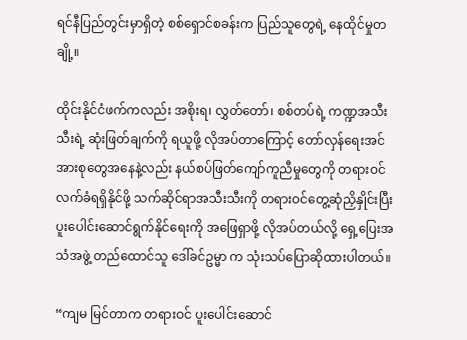ရင်နီပြည်တွင်းမှာရှိတဲ့ စစ်ရှောင်စခန်းက ပြည်သူတွေရဲ့ နေထိုင်မှုတချို့။

ထိုင်းနိုင်ငံဖက်ကလည်း အစိုးရ၊ လွှတ်တော်၊ စစ်တပ်ရဲ့ ကဏ္ဍအသီးသီးရဲ့ ဆုံးဖြတ်ချက်ကို ရယူဖို့ လိုအပ်တာကြောင့် တော်လှန်ရေးအင်အားစုတွေအနေနဲ့လည်း နယ်စပ်ဖြတ်ကျော်ကူညီမှုတွေကို တရားဝင်လက်ခံရရှိနိုင်ဖို့ သက်ဆိုင်ရာအသီးသီးကို တရားဝင်တွေ့ဆုံညှိနှိုင်းပြီး ပူးပေါင်းဆောင်ရွက်နိုင်ရေးကို အဖြေရှာဖို့ လိုအပ်တယ်လို့ ရှေ့ပြေးအသံအဖွဲ့ တည်ထောင်သူ ဒေါ်ခင်ဥမ္မာ က သုံးသပ်ပြောဆိုထားပါတယ်။

“ကျမ မြင်တာက တရားဝင် ပူးပေါင်းဆောင်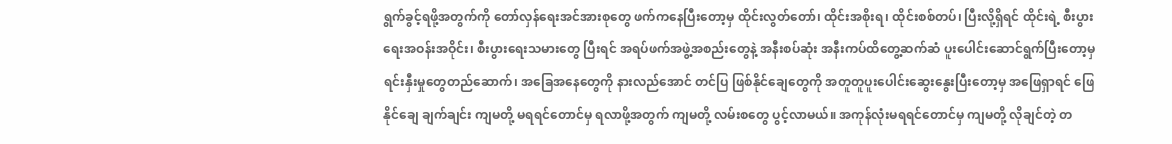ရွက်ခွင့်ရဖို့အတွက်ကို တော်လှန်ရေးအင်အားစုတွေ ဖက်ကနေပြီးတော့မှ ထိုင်းလွတ်တော်၊ ထိုင်းအစိုးရ၊ ထိုင်းစစ်တပ်၊ ပြီးလို့ရှိရင် ထိုင်းရဲ့ စီးပွားရေးအဝန်းအဝိုင်း၊ စီးပွားရေးသမားတွေ ပြီးရင် အရပ်ဖက်အဖွဲ့အစည်းတွေနဲ့ အနီးစပ်ဆုံး အနီးကပ်ထိတွေ့ဆက်ဆံ ပူးပေါင်းဆောင်ရွက်ပြီးတော့မှ ရင်းနှီးမှုတွေတည်ဆောက်၊ အခြေအနေတွေကို နားလည်အောင် တင်ပြ ဖြစ်နိုင်ချေတွေကို အတူတူပူးပေါင်းဆွေးနွေးပြီးတော့မှ အဖြေရှာရင် ဖြေနိုင်ချေ ချက်ချင်း ကျမတို့ မရရင်တောင်မှ ရလာဖို့အတွက် ကျမတို့ လမ်းစတွေ ပွင့်လာမယ်။ အကုန်လုံးမရရင်တောင်မှ ကျမတို့ လိုချင်တဲ့ တ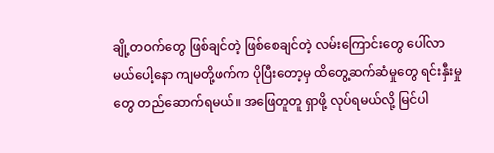ချို့တဝက်တွေ ဖြစ်ချင်တဲ့ ဖြစ်စေချင်တဲ့ လမ်းကြောင်းတွေ ပေါ်လာမယ်ပေါ့နော ကျမတို့ဖက်က ပိုပြီးတော့မှ ထိတွေ့ဆက်ဆံမှုတွေ ရင်းနှီးမှုတွေ တည်ဆောက်ရမယ်။ အဖြေတူတူ ရှာဖို့ လုပ်ရမယ်လို့ မြင်ပါ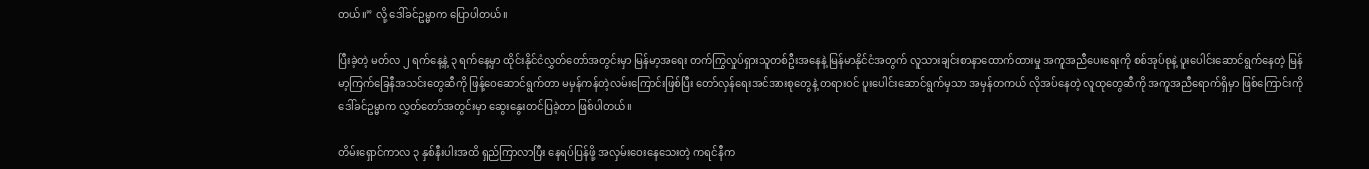တယ်။” လို့ ဒေါ်ခင်ဥမ္မာက ပြောပါတယ်။

ပြီးခဲ့တဲ့ မတ်လ ၂ ရက်နေ့နဲ့ ၃ ရက်နေ့မှာ ထိုင်းနိုင်ငံလွှတ်တော်အတွင်းမှာ မြန်မာ့အရေး တက်ကြွလှုပ်ရှားသူတစ်ဦးအနေနဲ့ မြန်မာနိုင်ငံအတွက် လူသားချင်းစာနာထောက်ထားမှု အကူအညီပေးရေးကို စစ်အုပ်စုနဲ့ ပူးပေါင်းဆောင်ရွက်နေတဲ့ မြန်မာ့ကြက်ခြေနီအသင်းတွေဆီကို ဖြန့်ဝေဆောင်ရွက်တာ မမှန်ကန်တဲ့လမ်းကြောင်းဖြစ်ပြီး တော်လှန်ရေးအင်အားစုတွေနဲ့ တရားဝင် ပူးပေါင်းဆောင်ရွက်မှသာ အမှန်တကယ် လိုအပ်နေတဲ့ လူထုတွေဆီကို အကူအညီရောက်ရှိမှာ ဖြစ်ကြောင်းကို ဒေါ်ခင်ဥမ္မာက လွှတ်တော်အတွင်းမှာ ဆွေးနွေးတင်ပြခဲ့တာ ဖြစ်ပါတယ်။

တိမ်းရှောင်ကာလ ၃ နှစ်နီးပါးအထိ ရှည်ကြာလာပြီး နေရပ်ပြန်ဖို့ အလှမ်းဝေးနေသေးတဲ့ ကရင်နီက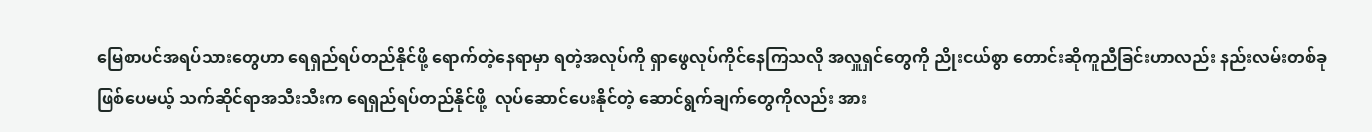မြေစာပင်အရပ်သားတွေဟာ ရေရှည်ရပ်တည်နိုင်ဖို့ ရောက်တဲ့နေရာမှာ ရတဲ့အလုပ်ကို ရှာဖွေလုပ်ကိုင်နေကြသလို အလှူရှင်တွေကို ညိုးငယ်စွာ တောင်းဆိုကူညီခြင်းဟာလည်း နည်းလမ်းတစ်ခုဖြစ်ပေမယ့် သက်ဆိုင်ရာအသီးသီးက ရေရှည်ရပ်တည်နိုင်ဖို့  လုပ်ဆောင်ပေးနိုင်တဲ့ ဆောင်ရွက်ချက်တွေကိုလည်း အား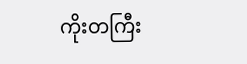ကိုးတကြီး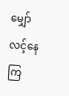မျှော်လင့်နေကြ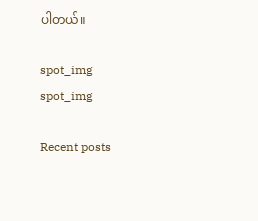ပါတယ်။

spot_img
spot_img

Recent posts